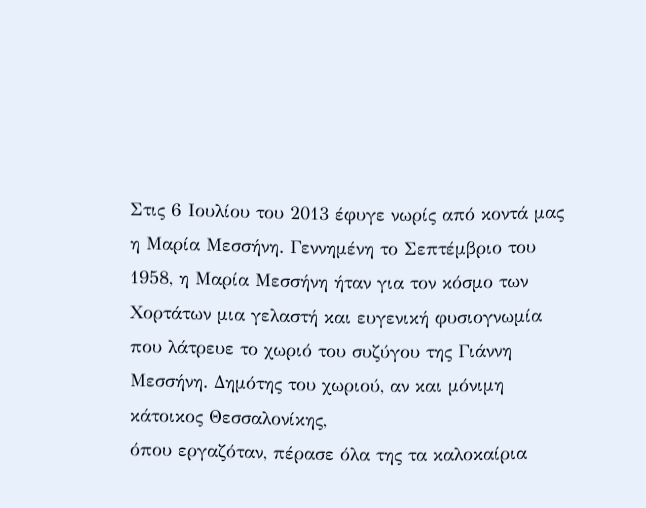Στις 6 Ιουλίου του 2013 έφυγε νωρίς από κοντά μας η Μαρία Μεσσήνη. Γεννημένη το Σεπτέμβριο του 1958, η Μαρία Μεσσήνη ήταν για τον κόσμο των Χορτάτων μια γελαστή και ευγενική φυσιογνωμία που λάτρευε το χωριό του συζύγου της Γιάννη Μεσσήνη. Δημότης του χωριού, αν και μόνιμη κάτοικος Θεσσαλονίκης,
όπου εργαζόταν, πέρασε όλα της τα καλοκαίρια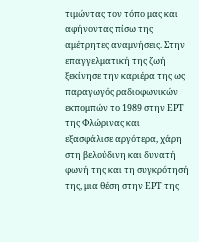τιμώντας τον τόπο μας και αφήνοντας πίσω της αμέτρητες αναμνήσεις. Στην επαγγελματική της ζωή ξεκίνησε την καριέρα της ως παραγωγός ραδιοφωνικών εκπομπών το 1989 στην ΕΡΤ της Φλώρινας και εξασφάλισε αργότερα, χάρη στη βελούδινη και δυνατή φωνή της και τη συγκρότησή της, μια θέση στην ΕΡΤ της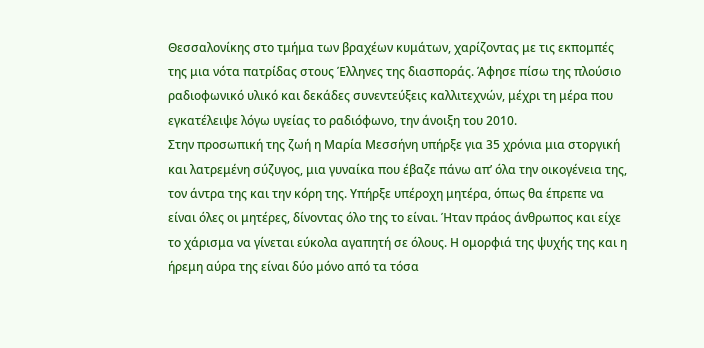Θεσσαλονίκης στο τμήμα των βραχέων κυμάτων, χαρίζοντας με τις εκπομπές της μια νότα πατρίδας στους Έλληνες της διασποράς. Άφησε πίσω της πλούσιο ραδιοφωνικό υλικό και δεκάδες συνεντεύξεις καλλιτεχνών, μέχρι τη μέρα που εγκατέλειψε λόγω υγείας το ραδιόφωνο, την άνοιξη του 2010.
Στην προσωπική της ζωή η Μαρία Μεσσήνη υπήρξε για 35 χρόνια μια στοργική και λατρεμένη σύζυγος, μια γυναίκα που έβαζε πάνω απ’ όλα την οικογένεια της, τον άντρα της και την κόρη της. Υπήρξε υπέροχη μητέρα, όπως θα έπρεπε να είναι όλες οι μητέρες, δίνοντας όλο της το είναι. Ήταν πράος άνθρωπος και είχε το χάρισμα να γίνεται εύκολα αγαπητή σε όλους. Η ομορφιά της ψυχής της και η ήρεμη αύρα της είναι δύο μόνο από τα τόσα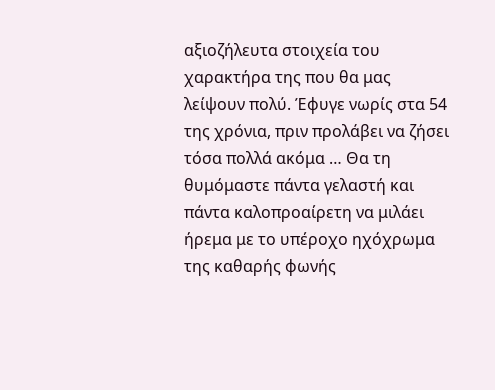αξιοζήλευτα στοιχεία του χαρακτήρα της που θα μας λείψουν πολύ. Έφυγε νωρίς στα 54 της χρόνια, πριν προλάβει να ζήσει τόσα πολλά ακόμα … Θα τη θυμόμαστε πάντα γελαστή και πάντα καλοπροαίρετη να μιλάει ήρεμα με το υπέροχο ηχόχρωμα της καθαρής φωνής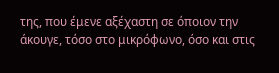της, που έμενε αξέχαστη σε όποιον την άκουγε, τόσο στο μικρόφωνο, όσο και στις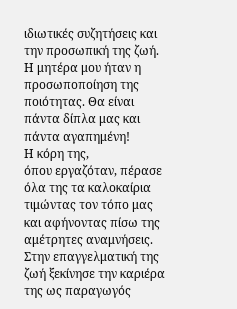ιδιωτικές συζητήσεις και την προσωπική της ζωή. Η μητέρα μου ήταν η προσωποποίηση της ποιότητας. Θα είναι πάντα δίπλα μας και πάντα αγαπημένη!
Η κόρη της,
όπου εργαζόταν, πέρασε όλα της τα καλοκαίρια τιμώντας τον τόπο μας και αφήνοντας πίσω της αμέτρητες αναμνήσεις. Στην επαγγελματική της ζωή ξεκίνησε την καριέρα της ως παραγωγός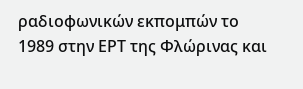ραδιοφωνικών εκπομπών το 1989 στην ΕΡΤ της Φλώρινας και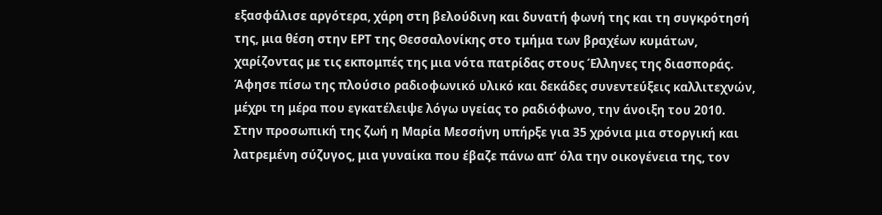εξασφάλισε αργότερα, χάρη στη βελούδινη και δυνατή φωνή της και τη συγκρότησή της, μια θέση στην ΕΡΤ της Θεσσαλονίκης στο τμήμα των βραχέων κυμάτων, χαρίζοντας με τις εκπομπές της μια νότα πατρίδας στους Έλληνες της διασποράς. Άφησε πίσω της πλούσιο ραδιοφωνικό υλικό και δεκάδες συνεντεύξεις καλλιτεχνών, μέχρι τη μέρα που εγκατέλειψε λόγω υγείας το ραδιόφωνο, την άνοιξη του 2010.
Στην προσωπική της ζωή η Μαρία Μεσσήνη υπήρξε για 35 χρόνια μια στοργική και λατρεμένη σύζυγος, μια γυναίκα που έβαζε πάνω απ’ όλα την οικογένεια της, τον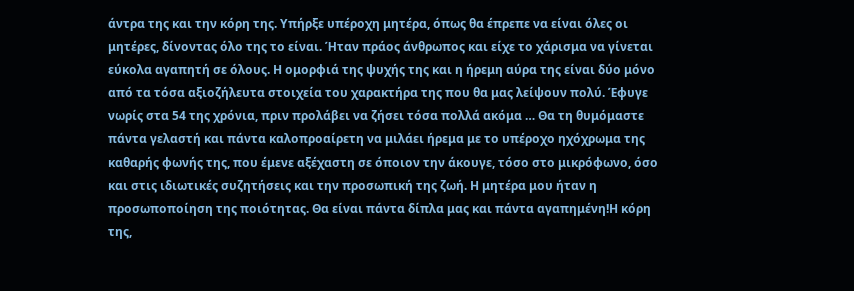άντρα της και την κόρη της. Υπήρξε υπέροχη μητέρα, όπως θα έπρεπε να είναι όλες οι μητέρες, δίνοντας όλο της το είναι. Ήταν πράος άνθρωπος και είχε το χάρισμα να γίνεται εύκολα αγαπητή σε όλους. Η ομορφιά της ψυχής της και η ήρεμη αύρα της είναι δύο μόνο από τα τόσα αξιοζήλευτα στοιχεία του χαρακτήρα της που θα μας λείψουν πολύ. Έφυγε νωρίς στα 54 της χρόνια, πριν προλάβει να ζήσει τόσα πολλά ακόμα … Θα τη θυμόμαστε πάντα γελαστή και πάντα καλοπροαίρετη να μιλάει ήρεμα με το υπέροχο ηχόχρωμα της καθαρής φωνής της, που έμενε αξέχαστη σε όποιον την άκουγε, τόσο στο μικρόφωνο, όσο και στις ιδιωτικές συζητήσεις και την προσωπική της ζωή. Η μητέρα μου ήταν η προσωποποίηση της ποιότητας. Θα είναι πάντα δίπλα μας και πάντα αγαπημένη!Η κόρη της,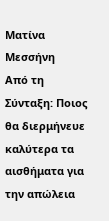Ματίνα Μεσσήνη
Από τη Σύνταξη: Ποιος θα διερμήνευε καλύτερα τα αισθήματα για την απώλεια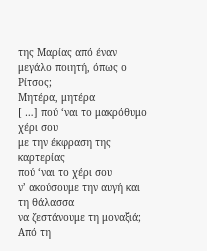της Μαρίας από έναν μεγάλο ποιητή, όπως ο Ρίτσος;
Μητέρα, μητέρα
[ …] πού ‘ναι το μακρόθυμο χέρι σου
με την έκφραση της καρτερίας
πού ‘ναι το χέρι σου
ν’ ακούσουμε την αυγή και τη θάλασσα
να ζεστάνουμε τη μοναξιά;
Από τη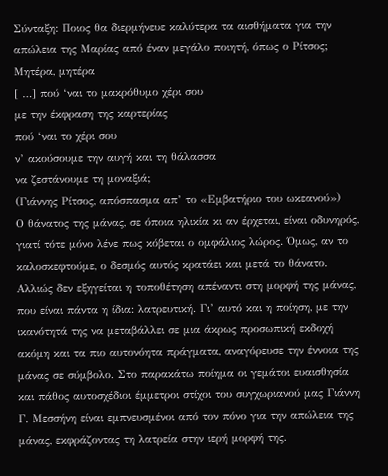Σύνταξη: Ποιος θα διερμήνευε καλύτερα τα αισθήματα για την απώλεια της Μαρίας από έναν μεγάλο ποιητή, όπως ο Ρίτσος;
Μητέρα, μητέρα
[ …] πού ‘ναι το μακρόθυμο χέρι σου
με την έκφραση της καρτερίας
πού ‘ναι το χέρι σου
ν’ ακούσουμε την αυγή και τη θάλασσα
να ζεστάνουμε τη μοναξιά;
(Γιάννης Ρίτσος, απόσπασμα απ’ το «Εμβατήριο του ωκεανού»)
Ο θάνατος της μάνας, σε όποια ηλικία κι αν έρχεται, είναι οδυνηρός, γιατί τότε μόνο λένε πως κόβεται ο ομφάλιος λώρος. Όμως, αν το καλοσκεφτούμε, ο δεσμός αυτός κρατάει και μετά το θάνατο. Αλλιώς δεν εξηγείται η τοποθέτηση απέναντι στη μορφή της μάνας, που είναι πάντα η ίδια: λατρευτική. Γι’ αυτό και η ποίηση, με την ικανότητά της να μεταβάλλει σε μια άκρως προσωπική εκδοχή ακόμη και τα πιο αυτονόητα πράγματα, αναγόρευσε την έννοια της μάνας σε σύμβολο. Στο παρακάτω ποίημα οι γεμάτοι ευαισθησία και πάθος αυτοσχέδιοι έμμετροι στίχοι του συγχωριανού μας Γιάννη Γ. Μεσσήνη είναι εμπνευσμένοι από τον πόνο για την απώλεια της μάνας, εκφράζοντας τη λατρεία στην ιερή μορφή της.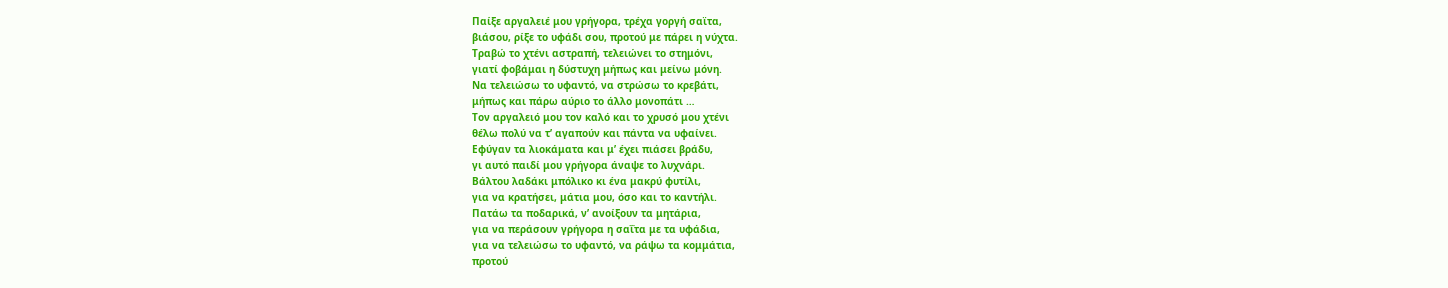Παίξε αργαλειέ μου γρήγορα, τρέχα γοργή σαϊτα,
βιάσου, ρίξε το υφάδι σου, προτού με πάρει η νύχτα.
Τραβώ το χτένι αστραπή, τελειώνει το στημόνι,
γιατί φοβάμαι η δύστυχη μήπως και μείνω μόνη.
Να τελειώσω το υφαντό, να στρώσω το κρεβάτι,
μήπως και πάρω αύριο το άλλο μονοπάτι …
Τον αργαλειό μου τον καλό και το χρυσό μου χτένι
θέλω πολύ να τ’ αγαπούν και πάντα να υφαίνει.
Εφύγαν τα λιοκάματα και μ’ έχει πιάσει βράδυ,
γι αυτό παιδί μου γρήγορα άναψε το λυχνάρι.
Βάλτου λαδάκι μπόλικο κι ένα μακρύ φυτίλι,
για να κρατήσει, μάτια μου, όσο και το καντήλι.
Πατάω τα ποδαρικά, ν’ ανοίξουν τα μητάρια,
για να περάσουν γρήγορα η σαΐτα με τα υφάδια,
για να τελειώσω το υφαντό, να ράψω τα κομμάτια,
προτού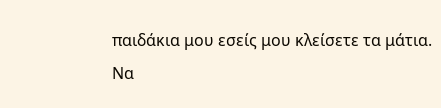παιδάκια μου εσείς μου κλείσετε τα μάτια.
Να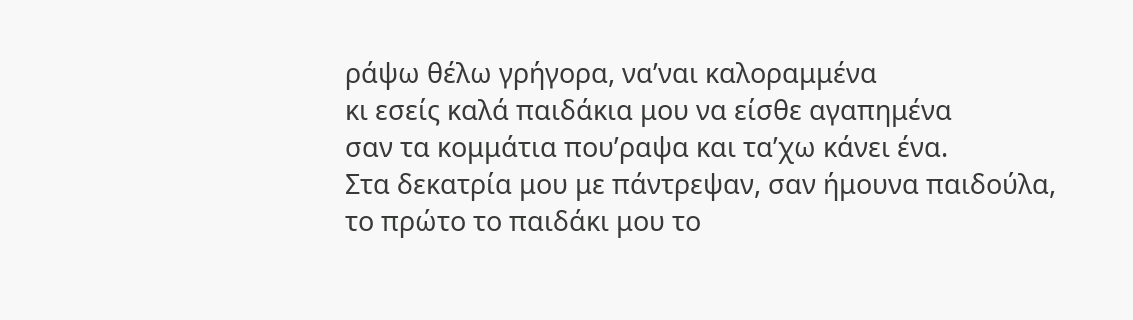ράψω θέλω γρήγορα, να’ναι καλοραμμένα
κι εσείς καλά παιδάκια μου να είσθε αγαπημένα
σαν τα κομμάτια που’ραψα και τα’χω κάνει ένα.
Στα δεκατρία μου με πάντρεψαν, σαν ήμουνα παιδούλα,
το πρώτο το παιδάκι μου το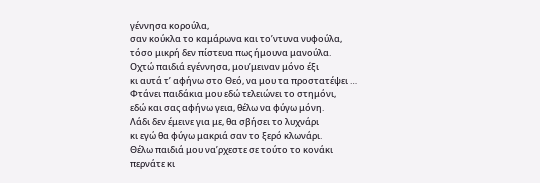γέννησα κορούλα,
σαν κούκλα το καμάρωνα και το’ντυνα νυφούλα,
τόσο μικρή δεν πίστευα πως ήμουνα μανούλα.
Οχτώ παιδιά εγέννησα, μου’μειναν μόνο έξι
κι αυτά τ’ αφήνω στο Θεό, να μου τα προστατέψει …
Φτάνει παιδάκια μου εδώ τελειώνει το στημόνι,
εδώ και σας αφήνω γεια, θέλω να φύγω μόνη.
Λάδι δεν έμεινε για με, θα σβήσει το λυχνάρι
κι εγώ θα φύγω μακριά σαν το ξερό κλωνάρι.
Θέλω παιδιά μου να’ρχεστε σε τούτο το κονάκι
περνάτε κι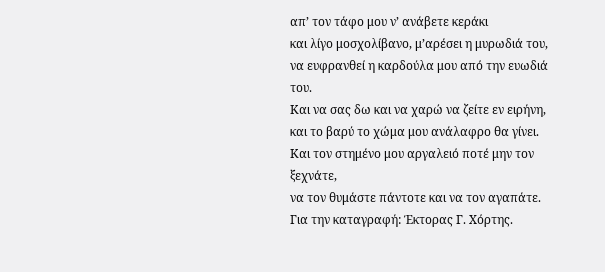απ’ τον τάφο μου ν’ ανάβετε κεράκι
και λίγο μοσχολίβανο, μ’αρέσει η μυρωδιά του,
να ευφρανθεί η καρδούλα μου από την ευωδιά του.
Και να σας δω και να χαρώ να ζείτε εν ειρήνη,
και το βαρύ το χώμα μου ανάλαφρο θα γίνει.
Και τον στημένο μου αργαλειό ποτέ μην τον ξεχνάτε,
να τον θυμάστε πάντοτε και να τον αγαπάτε.
Για την καταγραφή: Έκτορας Γ. Χόρτης.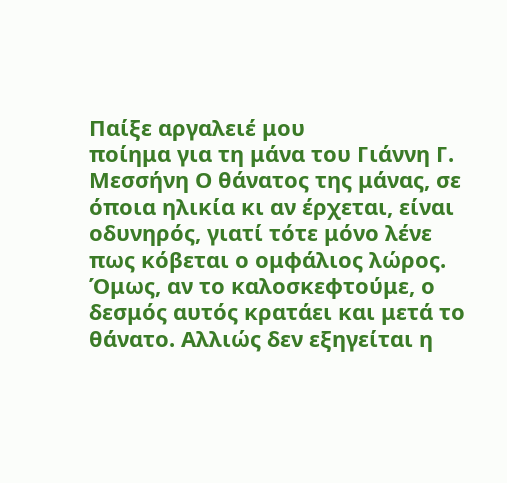Παίξε αργαλειέ μου
ποίημα για τη μάνα του Γιάννη Γ. Μεσσήνη Ο θάνατος της μάνας, σε όποια ηλικία κι αν έρχεται, είναι οδυνηρός, γιατί τότε μόνο λένε πως κόβεται ο ομφάλιος λώρος. Όμως, αν το καλοσκεφτούμε, ο δεσμός αυτός κρατάει και μετά το θάνατο. Αλλιώς δεν εξηγείται η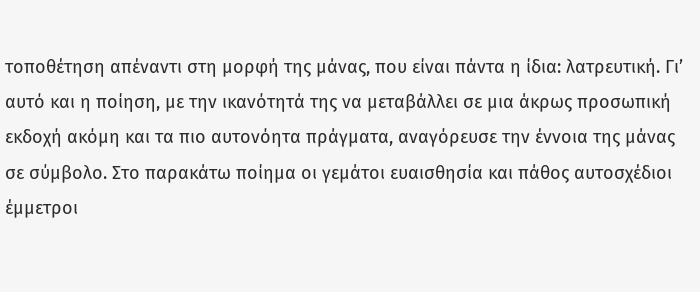τοποθέτηση απέναντι στη μορφή της μάνας, που είναι πάντα η ίδια: λατρευτική. Γι’ αυτό και η ποίηση, με την ικανότητά της να μεταβάλλει σε μια άκρως προσωπική εκδοχή ακόμη και τα πιο αυτονόητα πράγματα, αναγόρευσε την έννοια της μάνας σε σύμβολο. Στο παρακάτω ποίημα οι γεμάτοι ευαισθησία και πάθος αυτοσχέδιοι έμμετροι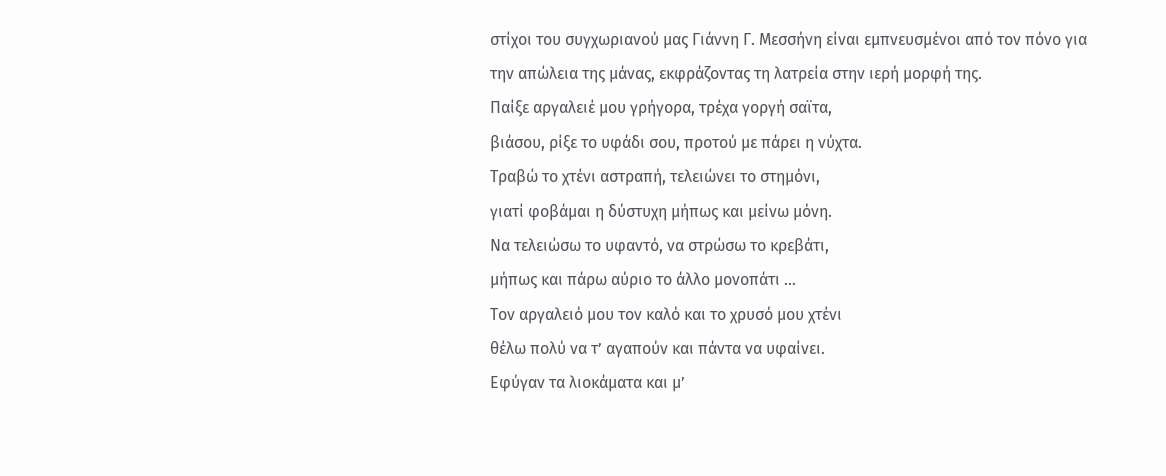στίχοι του συγχωριανού μας Γιάννη Γ. Μεσσήνη είναι εμπνευσμένοι από τον πόνο για την απώλεια της μάνας, εκφράζοντας τη λατρεία στην ιερή μορφή της.
Παίξε αργαλειέ μου γρήγορα, τρέχα γοργή σαϊτα,
βιάσου, ρίξε το υφάδι σου, προτού με πάρει η νύχτα.
Τραβώ το χτένι αστραπή, τελειώνει το στημόνι,
γιατί φοβάμαι η δύστυχη μήπως και μείνω μόνη.
Να τελειώσω το υφαντό, να στρώσω το κρεβάτι,
μήπως και πάρω αύριο το άλλο μονοπάτι …
Τον αργαλειό μου τον καλό και το χρυσό μου χτένι
θέλω πολύ να τ’ αγαπούν και πάντα να υφαίνει.
Εφύγαν τα λιοκάματα και μ’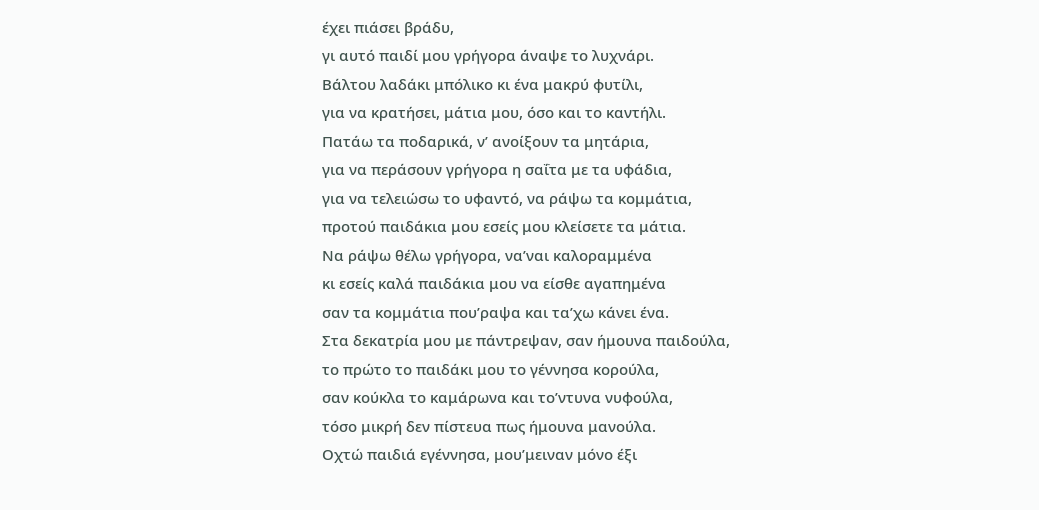έχει πιάσει βράδυ,
γι αυτό παιδί μου γρήγορα άναψε το λυχνάρι.
Βάλτου λαδάκι μπόλικο κι ένα μακρύ φυτίλι,
για να κρατήσει, μάτια μου, όσο και το καντήλι.
Πατάω τα ποδαρικά, ν’ ανοίξουν τα μητάρια,
για να περάσουν γρήγορα η σαΐτα με τα υφάδια,
για να τελειώσω το υφαντό, να ράψω τα κομμάτια,
προτού παιδάκια μου εσείς μου κλείσετε τα μάτια.
Να ράψω θέλω γρήγορα, να’ναι καλοραμμένα
κι εσείς καλά παιδάκια μου να είσθε αγαπημένα
σαν τα κομμάτια που’ραψα και τα’χω κάνει ένα.
Στα δεκατρία μου με πάντρεψαν, σαν ήμουνα παιδούλα,
το πρώτο το παιδάκι μου το γέννησα κορούλα,
σαν κούκλα το καμάρωνα και το’ντυνα νυφούλα,
τόσο μικρή δεν πίστευα πως ήμουνα μανούλα.
Οχτώ παιδιά εγέννησα, μου’μειναν μόνο έξι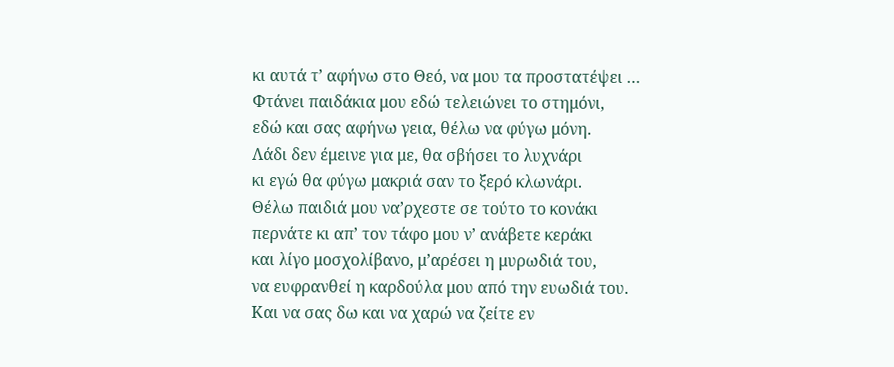κι αυτά τ’ αφήνω στο Θεό, να μου τα προστατέψει …
Φτάνει παιδάκια μου εδώ τελειώνει το στημόνι,
εδώ και σας αφήνω γεια, θέλω να φύγω μόνη.
Λάδι δεν έμεινε για με, θα σβήσει το λυχνάρι
κι εγώ θα φύγω μακριά σαν το ξερό κλωνάρι.
Θέλω παιδιά μου να’ρχεστε σε τούτο το κονάκι
περνάτε κι απ’ τον τάφο μου ν’ ανάβετε κεράκι
και λίγο μοσχολίβανο, μ’αρέσει η μυρωδιά του,
να ευφρανθεί η καρδούλα μου από την ευωδιά του.
Και να σας δω και να χαρώ να ζείτε εν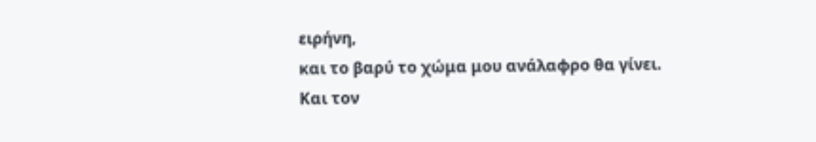ειρήνη,
και το βαρύ το χώμα μου ανάλαφρο θα γίνει.
Και τον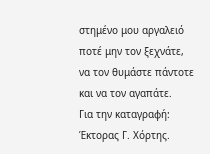στημένο μου αργαλειό ποτέ μην τον ξεχνάτε,
να τον θυμάστε πάντοτε και να τον αγαπάτε.
Για την καταγραφή: Έκτορας Γ. Χόρτης.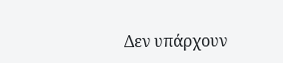Δεν υπάρχουν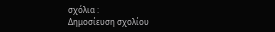σχόλια :
Δημοσίευση σχολίου